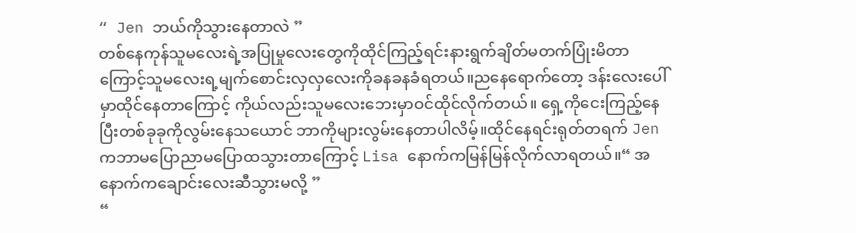“ Jen ဘယ်ကိုသွားနေတာလဲ ”
တစ်နေကုန်သူမလေးရဲ့အပြုမှုလေးတွေကိုထိုင်ကြည့်ရင်းနားရွက်ချိတ်မတက်ပြုံးမိတာကြောင့်သူမလေးရ့မျက်စောင်းလှလှလေးကိုခနခနခံရတယ်။ညနေရောက်တော့ ဒန်းလေးပေါ်မှာထိုင်နေတာကြောင့် ကိုယ်လည်းသူမလေးဘေးမှာဝင်ထိုင်လိုက်တယ်။ ရှေ့ကိုငေးကြည့်နေပြီးတစ်ခုခုကိုလွမ်းနေသယောင် ဘာကိုများလွမ်းနေတာပါလိမ့်။ထိုင်နေရင်းရုတ်တရက် Jen ကဘာမပြောညာမပြောထသွားတာကြောင့် Lisa နောက်ကမြန်မြန်လိုက်လာရတယ်။“ အနောက်ကချောင်းလေးဆီသွားမလို့ ”
“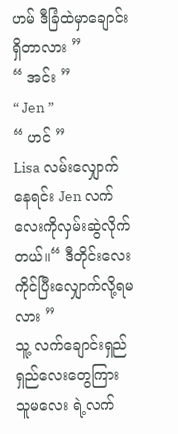ဟမ် ဒီခြံထဲမှာချောင်းရှိတာလား ”
“ အင်း ”
“ Jen ”
“ ဟင် ”
Lisa လမ်းလျှောက်နေရင်း Jen လက်လေးကိုလှမ်းဆွဲလိုက်တယ်။“ ဒီတိုင်းလေးကိုင်ပြီးလျှောက်လို့ရမလား ”
သူ့ လက်ချောင်းရှည်ရှည်လေးတွေကြား သူမလေး ရဲ့လက်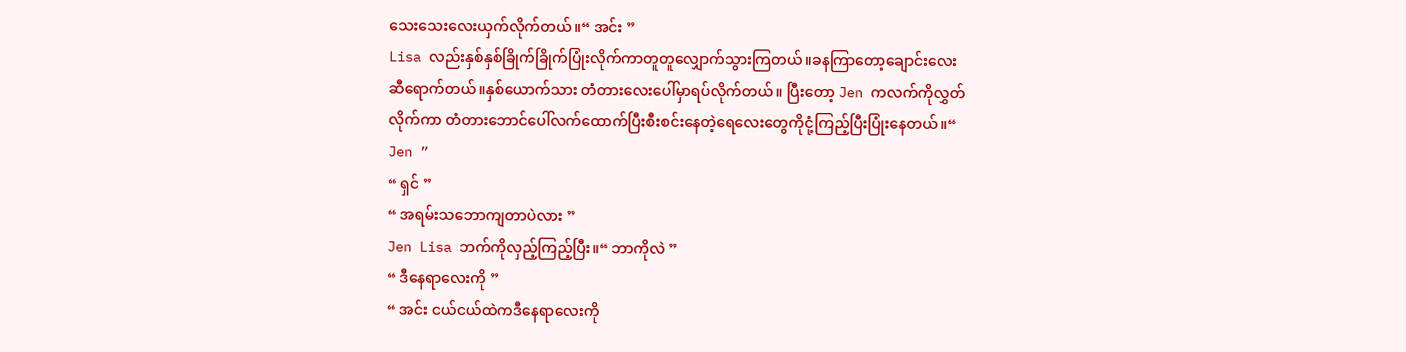သေးသေးလေးယှက်လိုက်တယ်။“ အင်း ”
Lisa လည်းနှစ်နှစ်ခြိုက်ခြိုက်ပြုံးလိုက်ကာတူတူလျှောက်သွားကြတယ်။ခနကြာတော့ချောင်းလေးဆီရောက်တယ်။နှစ်ယောက်သား တံတားလေးပေါ်မှာရပ်လိုက်တယ်။ ပြီးတော့ Jen ကလက်ကိုလွှတ်လိုက်ကာ တံတားဘောင်ပေါ်လက်ထောက်ပြီးစီးစင်းနေတဲ့ရေလေးတွေကိုငုံ့ကြည့်ပြီးပြုံးနေတယ်။“ Jen ”
“ ရှင် ”
“ အရမ်းသဘောကျတာပဲလား ”
Jen Lisa ဘက်ကိုလှည့်ကြည့်ပြီး။“ ဘာကိုလဲ ”
“ ဒီနေရာလေးကို ”
“ အင်း ငယ်ငယ်ထဲကဒီနေရာလေးကို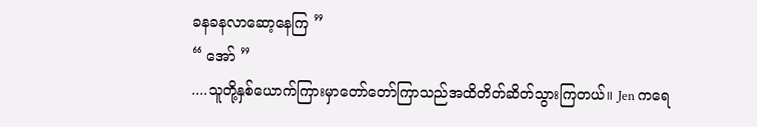ခနခနလာဆော့နေကြ ”
“ အော် ”
....သူတို့နှစ်ယောက်ကြားမှာတော်တော်ကြာသည်အထိတိတ်ဆိတ်သွားကြတယ်။ Jen ကရေ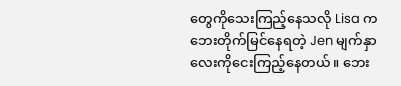တွေကိုသေးကြည့်နေသလို Lisa ကဘေးတိုက်မြင်နေရတဲ့ Jen မျက်နှာလေးကိုငေးကြည့်နေတယ်။ ဘေး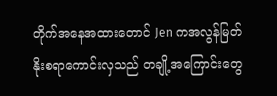တိုက်အနေအထားတောင် Jen ကအလွန်မြတ်နိုးစရာကောင်းလှသည် တချို့အကြောင်းတွေ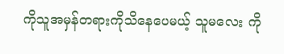ကိုသူအမှန်တရားကိုသိနေပေမယ့် သူမလေး ကို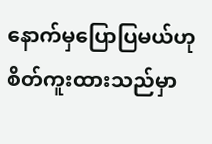နောက်မှပြောပြမယ်ဟုစိတ်ကူးထားသည်မှာ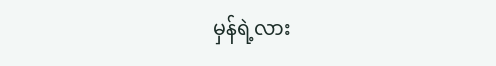မှန်ရဲ့လား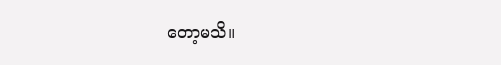တော့မသိ။